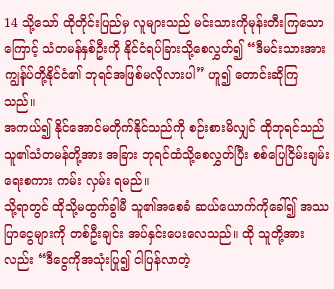14 သို့သော် ထိုတိုင်းပြည်မှ လူများသည် မင်းသားကိုမုန်းတီးကြသော ကြောင့် သံတမန်နှစ်ဦးကို နိုင်ငံရပ်ခြားသို့စေလွှတ်၍ “ဒီမင်းသားအား ကျွန်ုပ်တို့နိုင်ငံ၏ ဘုရင်အဖြစ်မလိုလားပါ” ဟူ၍ တောင်းဆိုကြသည်။
အကယ်၍ နိုင်အောင်မတိုက်နိုင်သည်ကို စဉ်းစားမိလျှင် ထိုဘုရင်သည် သူ၏သံတမန်တို့အား အခြား ဘုရင်ထံသို့စေလွှတ်ပြီး စစ်ပြေငြိမ်းချမ်းရေးစကား ကမ်း လှမ်း ရမည်။
သို့ရာတွင် ထိုသို့မထွက်ခွါမီ သူ၏အစေခံ ဆယ်ယောက်ကိုခေါ်၍ အဿပြာငွေများကို တစ်ဦးချင်း အပ်နှင်းပေးလေသည်။ ထို သူတို့အားလည်း “ဒီငွေကိုအသုံးပြု၍ ငါပြန်လာတဲ့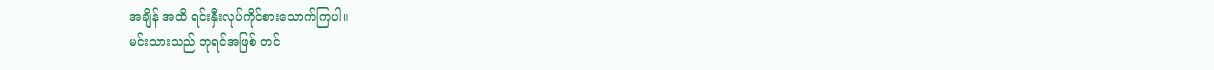အချိန် အထိ ရင်းနှီးလုပ်ကိုင်စားသောက်ကြပါ။
မင်းသားသည် ဘုရင်အဖြစ် တင်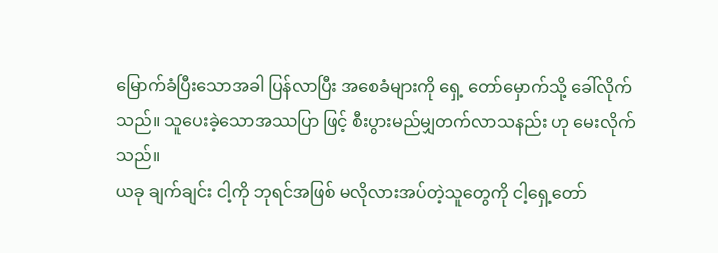မြောက်ခံပြီးသောအခါ ပြန်လာပြီး အစေခံများကို ရှေ့ တော်မှောက်သို့ ခေါ်လိုက်သည်။ သူပေးခဲ့သောအဿပြာ ဖြင့် စီးပွားမည်မျှတက်လာသနည်း ဟု မေးလိုက်သည်။
ယခု ချက်ချင်း ငါ့ကို ဘုရင်အဖြစ် မလိုလားအပ်တဲ့သူတွေကို ငါ့ရှေ့တော်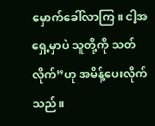မှောက်ခေါ်လာကြ။ ငါ့အရှေ့မှာပဲ သူတို့ကို သတ်လိုက်”ဟု အမိန့်ပေးလိုက်သည်။